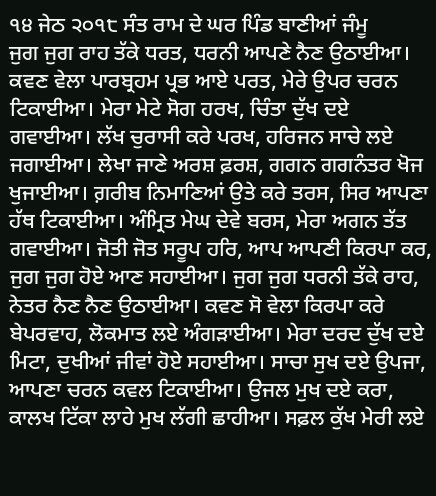੧੪ ਜੇਠ ੨੦੧੮ ਸੰਤ ਰਾਮ ਦੇ ਘਰ ਪਿੰਡ ਬਾਣੀਆਂ ਜੰਮੂ
ਜੁਗ ਜੁਗ ਰਾਹ ਤੱਕੇ ਧਰਤ, ਧਰਨੀ ਆਪਣੇ ਨੈਣ ਉਠਾਈਆ। ਕਵਣ ਵੇਲਾ ਪਾਰਬ੍ਰਹਮ ਪ੍ਰਭ ਆਏ ਪਰਤ, ਮੇਰੇ ਉਪਰ ਚਰਨ ਟਿਕਾਈਆ। ਮੇਰਾ ਮੇਟੇ ਸੋਗ ਹਰਖ, ਚਿੰਤਾ ਦੁੱਖ ਦਏ ਗਵਾਈਆ। ਲੱਖ ਚੁਰਾਸੀ ਕਰੇ ਪਰਖ, ਹਰਿਜਨ ਸਾਚੇ ਲਏ ਜਗਾਈਆ। ਲੇਖਾ ਜਾਣੇ ਅਰਸ਼ ਫ਼ਰਸ਼, ਗਗਨ ਗਗਨੰਤਰ ਖੋਜ ਖੁਜਾਈਆ। ਗ਼ਰੀਬ ਨਿਮਾਣਿਆਂ ਉਤੇ ਕਰੇ ਤਰਸ, ਸਿਰ ਆਪਣਾ ਹੱਥ ਟਿਕਾਈਆ। ਅੰਮ੍ਰਿਤ ਮੇਘ ਦੇਵੇ ਬਰਸ, ਮੇਰਾ ਅਗਨ ਤੱਤ ਗਵਾਈਆ। ਜੋਤੀ ਜੋਤ ਸਰੂਪ ਹਰਿ, ਆਪ ਆਪਣੀ ਕਿਰਪਾ ਕਰ, ਜੁਗ ਜੁਗ ਹੋਏ ਆਣ ਸਹਾਈਆ। ਜੁਗ ਜੁਗ ਧਰਨੀ ਤੱਕੇ ਰਾਹ, ਨੇਤਰ ਨੈਣ ਨੈਣ ਉਠਾਈਆ। ਕਵਣ ਸੋ ਵੇਲਾ ਕਿਰਪਾ ਕਰੇ ਬੇਪਰਵਾਹ, ਲੋਕਮਾਤ ਲਏ ਅੰਗੜਾਈਆ। ਮੇਰਾ ਦਰਦ ਦੁੱਖ ਦਏ ਮਿਟਾ, ਦੁਖੀਆਂ ਜੀਵਾਂ ਹੋਏ ਸਹਾਈਆ। ਸਾਚਾ ਸੁਖ ਦਏ ਉਪਜਾ, ਆਪਣਾ ਚਰਨ ਕਵਲ ਟਿਕਾਈਆ। ਉਜਲ ਮੁਖ ਦਏ ਕਰਾ, ਕਾਲਖ ਟਿੱਕਾ ਲਾਹੇ ਮੁਖ ਲੱਗੀ ਛਾਹੀਆ। ਸਫ਼ਲ ਕੁੱਖ ਮੇਰੀ ਲਏ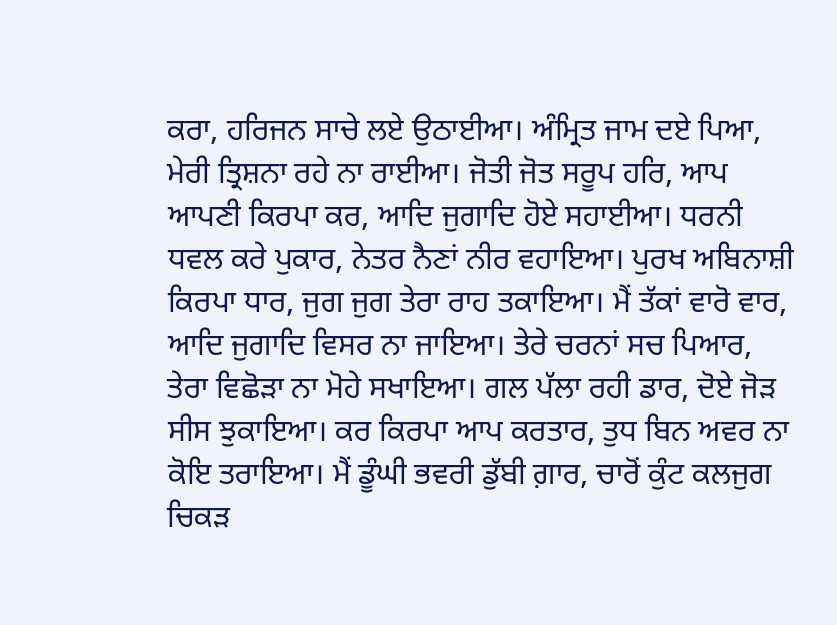ਕਰਾ, ਹਰਿਜਨ ਸਾਚੇ ਲਏ ਉਠਾਈਆ। ਅੰਮ੍ਰਿਤ ਜਾਮ ਦਏ ਪਿਆ, ਮੇਰੀ ਤ੍ਰਿਸ਼ਨਾ ਰਹੇ ਨਾ ਰਾਈਆ। ਜੋਤੀ ਜੋਤ ਸਰੂਪ ਹਰਿ, ਆਪ ਆਪਣੀ ਕਿਰਪਾ ਕਰ, ਆਦਿ ਜੁਗਾਦਿ ਹੋਏ ਸਹਾਈਆ। ਧਰਨੀ ਧਵਲ ਕਰੇ ਪੁਕਾਰ, ਨੇਤਰ ਨੈਣਾਂ ਨੀਰ ਵਹਾਇਆ। ਪੁਰਖ ਅਬਿਨਾਸ਼ੀ ਕਿਰਪਾ ਧਾਰ, ਜੁਗ ਜੁਗ ਤੇਰਾ ਰਾਹ ਤਕਾਇਆ। ਮੈਂ ਤੱਕਾਂ ਵਾਰੋ ਵਾਰ, ਆਦਿ ਜੁਗਾਦਿ ਵਿਸਰ ਨਾ ਜਾਇਆ। ਤੇਰੇ ਚਰਨਾਂ ਸਚ ਪਿਆਰ, ਤੇਰਾ ਵਿਛੋੜਾ ਨਾ ਮੋਹੇ ਸਖਾਇਆ। ਗਲ ਪੱਲਾ ਰਹੀ ਡਾਰ, ਦੋਏ ਜੋੜ ਸੀਸ ਝੁਕਾਇਆ। ਕਰ ਕਿਰਪਾ ਆਪ ਕਰਤਾਰ, ਤੁਧ ਬਿਨ ਅਵਰ ਨਾ ਕੋਇ ਤਰਾਇਆ। ਮੈਂ ਡੂੰਘੀ ਭਵਰੀ ਡੁੱਬੀ ਗ਼ਾਰ, ਚਾਰੋਂ ਕੁੰਟ ਕਲਜੁਗ ਚਿਕੜ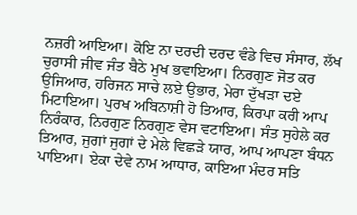ਨਜ਼ਰੀ ਆਇਆ। ਕੋਇ ਨਾ ਦਰਦੀ ਦਰਦ ਵੰਡੇ ਵਿਚ ਸੰਸਾਰ, ਲੱਖ ਚੁਰਾਸੀ ਜੀਵ ਜੰਤ ਬੈਠੇ ਮੁਖ ਭਵਾਇਆ। ਨਿਰਗੁਣ ਜੋਤ ਕਰ ਉਜਿਆਰ, ਹਰਿਜਨ ਸਾਚੇ ਲਏ ਉਭਾਰ, ਮੇਰਾ ਦੁੱਖੜਾ ਦਏ ਮਿਟਾਇਆ। ਪੁਰਖ ਅਬਿਨਾਸ਼ੀ ਹੋ ਤਿਆਰ, ਕਿਰਪਾ ਕਰੀ ਆਪ ਨਿਰੰਕਾਰ, ਨਿਰਗੁਣ ਨਿਰਗੁਣ ਵੇਸ ਵਟਾਇਆ। ਸੰਤ ਸੁਹੇਲੇ ਕਰ ਤਿਆਰ, ਜੁਗਾਂ ਜੁਗਾਂ ਦੇ ਮੇਲੇ ਵਿਛੜੇ ਯਾਰ, ਆਪ ਆਪਣਾ ਬੰਧਨ ਪਾਇਆ। ਏਕਾ ਦੇਵੇ ਨਾਮ ਆਧਾਰ, ਕਾਇਆ ਮੰਦਰ ਸਤਿ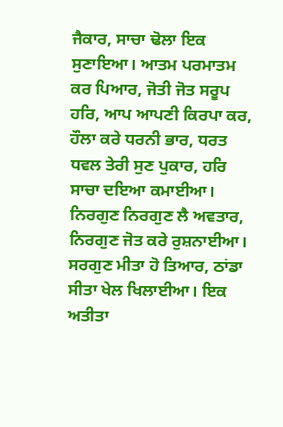ਜੈਕਾਰ, ਸਾਚਾ ਢੋਲਾ ਇਕ ਸੁਣਾਇਆ। ਆਤਮ ਪਰਮਾਤਮ ਕਰ ਪਿਆਰ, ਜੋਤੀ ਜੋਤ ਸਰੂਪ ਹਰਿ, ਆਪ ਆਪਣੀ ਕਿਰਪਾ ਕਰ, ਹੌਲਾ ਕਰੇ ਧਰਨੀ ਭਾਰ, ਧਰਤ ਧਵਲ ਤੇਰੀ ਸੁਣ ਪੁਕਾਰ, ਹਰਿ ਸਾਚਾ ਦਇਆ ਕਮਾਈਆ। ਨਿਰਗੁਣ ਨਿਰਗੁਣ ਲੈ ਅਵਤਾਰ, ਨਿਰਗੁਣ ਜੋਤ ਕਰੇ ਰੁਸ਼ਨਾਈਆ। ਸਰਗੁਣ ਮੀਤਾ ਹੋ ਤਿਆਰ, ਠਾਂਡਾ ਸੀਤਾ ਖੇਲ ਖਿਲਾਈਆ। ਇਕ ਅਤੀਤਾ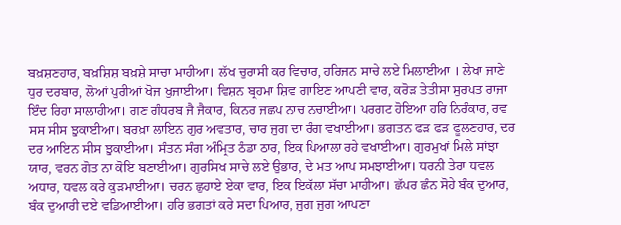ਬਖ਼ਸ਼ਣਹਾਰ, ਬਖ਼ਸ਼ਿਸ਼ ਬਖ਼ਸ਼ੇ ਸਾਚਾ ਮਾਹੀਆ। ਲੱਖ ਚੁਰਾਸੀ ਕਰ ਵਿਚਾਰ, ਹਰਿਜਨ ਸਾਚੇ ਲਏ ਮਿਲਾਈਆ । ਲੇਖਾ ਜਾਣੇ ਧੁਰ ਦਰਬਾਰ, ਲੋਆਂ ਪੁਰੀਆਂ ਖੋਜ ਖੁਜਾਈਆ। ਵਿਸ਼ਨ ਬ੍ਰਹਮਾ ਸ਼ਿਵ ਗਾਇਣ ਆਪਣੀ ਵਾਰ, ਕਰੋੜ ਤੇਤੀਸਾ ਸੁਰਪਤ ਰਾਜਾ ਇੰਦ ਰਿਹਾ ਸਾਲਾਹੀਆ। ਗਣ ਗੰਧਰਬ ਜੈ ਜੈਕਾਰ, ਕਿਨਰ ਜਛਪ ਨਾਚ ਨਚਾਈਆ। ਪਰਗਟ ਹੋਇਆ ਹਰਿ ਨਿਰੰਕਾਰ, ਰਵ ਸਸ ਸੀਸ ਝੁਕਾਈਆ। ਬਰਖ਼ਾ ਲਾਇਨ ਗੁਰ ਅਵਤਾਰ, ਚਾਰ ਜੁਗ ਦਾ ਰੰਗ ਵਖਾਈਆ। ਭਗਤਨ ਫੜ ਫੜ ਫੂਲਣਹਾਰ, ਦਰ ਦਰ ਆਇਨ ਸੀਸ ਝੁਕਾਈਆ। ਸੰਤਨ ਸੰਗ ਅੰਮ੍ਰਿਤ ਠੰਡਾ ਠਾਰ, ਇਕ ਪਿਆਲਾ ਰਹੇ ਵਖਾਈਆ। ਗੁਰਮੁਖਾਂ ਮਿਲੇ ਸਾਂਝਾ ਯਾਰ, ਵਰਨ ਗੋਤ ਨਾ ਕੋਇ ਬਣਾਈਆ। ਗੁਰਸਿਖ ਸਾਚੇ ਲਏ ਉਭਾਰ, ਦੇ ਮਤ ਆਪ ਸਮਝਾਈਆ। ਧਰਨੀ ਤੇਰਾ ਧਵਲ ਅਧਾਰ, ਧਵਲ ਕਰੇ ਕੁੜਮਾਈਆ। ਚਰਨ ਛੁਹਾਏ ਏਕਾ ਵਾਰ, ਇਕ ਇਕੱਲਾ ਸੱਚਾ ਮਾਹੀਆ। ਛੱਪਰ ਛੰਨ ਸੋਹੇ ਬੰਕ ਦੁਆਰ, ਬੰਕ ਦੁਆਰੀ ਦਏ ਵਡਿਆਈਆ। ਹਰਿ ਭਗਤਾਂ ਕਰੇ ਸਦਾ ਪਿਆਰ, ਜੁਗ ਜੁਗ ਆਪਣਾ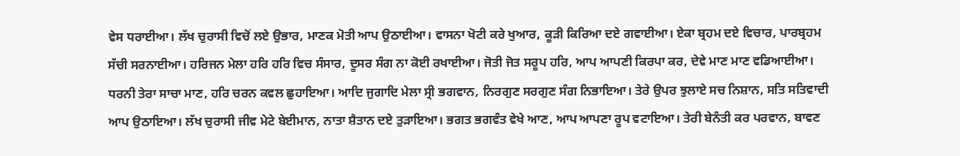ਵੇਸ ਧਰਾਈਆ। ਲੱਖ ਚੁਰਾਸੀ ਵਿਚੋਂ ਲਏ ਉਭਾਰ, ਮਾਣਕ ਮੋਤੀ ਆਪ ਉਠਾਈਆ। ਵਾਸਨਾ ਖੋਟੀ ਕਰੇ ਖੁਆਰ, ਕੂੜੀ ਕਿਰਿਆ ਦਏ ਗਵਾਈਆ। ਏਕਾ ਬ੍ਰਹਮ ਦਏ ਵਿਚਾਰ, ਪਾਰਬ੍ਰਹਮ ਸੱਚੀ ਸਰਨਾਈਆ। ਹਰਿਜਨ ਮੇਲਾ ਹਰਿ ਹਰਿ ਵਿਚ ਸੰਸਾਰ, ਦੂਸਰ ਸੰਗ ਨਾ ਕੋਈ ਰਖਾਈਆ। ਜੋਤੀ ਜੋਤ ਸਰੂਪ ਹਰਿ, ਆਪ ਆਪਣੀ ਕਿਰਪਾ ਕਰ, ਦੇਵੇ ਮਾਣ ਮਾਣ ਵਡਿਆਈਆ। ਧਰਨੀ ਤੇਰਾ ਸਾਚਾ ਮਾਣ, ਹਰਿ ਚਰਨ ਕਵਲ ਛੁਹਾਇਆ। ਆਦਿ ਜੁਗਾਦਿ ਮੇਲਾ ਸ੍ਰੀ ਭਗਵਾਨ, ਨਿਰਗੁਣ ਸਰਗੁਣ ਸੰਗ ਨਿਭਾਇਆ। ਤੇਰੇ ਉਪਰ ਝੁਲਾਏ ਸਚ ਨਿਸ਼ਾਨ, ਸਤਿ ਸਤਿਵਾਦੀ ਆਪ ਉਠਾਇਆ। ਲੱਖ ਚੁਰਾਸੀ ਜੀਵ ਮੇਟੇ ਬੇਈਮਾਨ, ਨਾਤਾ ਸ਼ੈਤਾਨ ਦਏ ਤੁੜਾਇਆ। ਭਗਤ ਭਗਵੰਤ ਵੇਖੇ ਆਣ, ਆਪ ਆਪਣਾ ਰੂਪ ਵਟਾਇਆ। ਤੇਰੀ ਬੇਨੰਤੀ ਕਰ ਪਰਵਾਨ, ਬਾਵਣ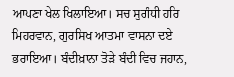ਆਪਣਾ ਖੇਲ ਖਿਲਾਇਆ। ਸਚ ਸੁਗੰਧੀ ਹਰਿ ਮਿਹਰਵਾਨ, ਗੁਰਸਿਖ ਆਤਮਾ ਵਾਸਨਾ ਦਏ ਭਰਾਇਆ। ਬੰਦੀਖ਼ਾਨਾ ਤੋੜੇ ਬੰਦੀ ਵਿਚ ਜਹਾਨ,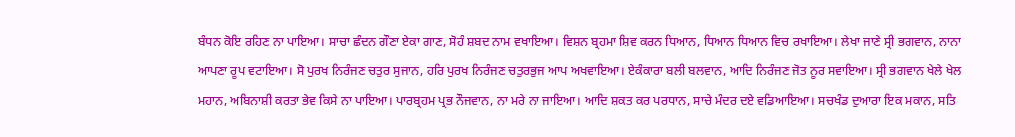ਬੰਧਨ ਕੋਇ ਰਹਿਣ ਨਾ ਪਾਇਆ। ਸਾਚਾ ਛੰਦਨ ਗੌਣਾ ਏਕਾ ਗਾਣ, ਸੋਹੰ ਸ਼ਬਦ ਨਾਮ ਵਖਾਇਆ। ਵਿਸ਼ਨ ਬ੍ਰਹਮਾ ਸ਼ਿਵ ਕਰਨ ਧਿਆਨ, ਧਿਆਨ ਧਿਆਨ ਵਿਚ ਰਖਾਇਆ। ਲੇਖਾ ਜਾਣੇ ਸ੍ਰੀ ਭਗਵਾਨ, ਨਾਨਾ ਆਪਣਾ ਰੂਪ ਵਟਾਇਆ। ਸੋ ਪੁਰਖ ਨਿਰੰਜਣ ਚਤੁਰ ਸੁਜਾਨ, ਹਰਿ ਪੁਰਖ ਨਿਰੰਜਣ ਚਤੁਰਭੁਜ ਆਪ ਅਖਵਾਇਆ। ਏਕੰਕਾਰਾ ਬਲੀ ਬਲਵਾਨ, ਆਦਿ ਨਿਰੰਜਣ ਜੋਤ ਨੂਰ ਸਵਾਇਆ। ਸ੍ਰੀ ਭਗਵਾਨ ਖੇਲੇ ਖੇਲ ਮਹਾਨ, ਅਬਿਨਾਸ਼ੀ ਕਰਤਾ ਭੇਵ ਕਿਸੇ ਨਾ ਪਾਇਆ। ਪਾਰਬ੍ਰਹਮ ਪ੍ਰਭ ਨੌਜਵਾਨ, ਨਾ ਮਰੇ ਨਾ ਜਾਇਆ। ਆਦਿ ਸ਼ਕਤ ਕਰ ਪਰਧਾਨ, ਸਾਚੇ ਮੰਦਰ ਦਏ ਵਡਿਆਇਆ। ਸਚਖੰਡ ਦੁਆਰਾ ਇਕ ਮਕਾਨ, ਸਤਿ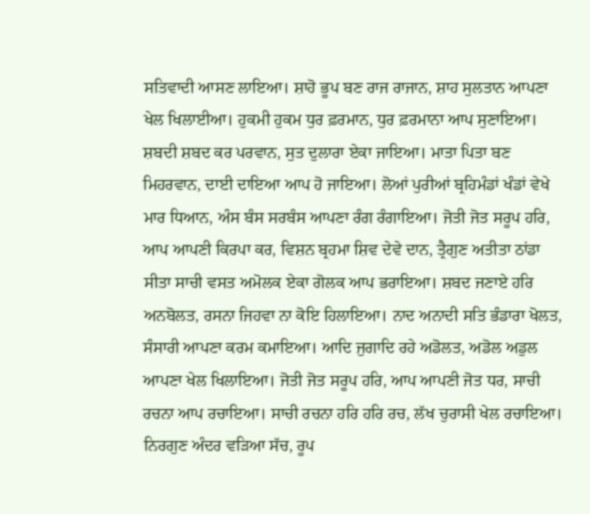ਸਤਿਵਾਦੀ ਆਸਣ ਲਾਇਆ। ਸ਼ਾਹੋ ਭੂਪ ਬਣ ਰਾਜ ਰਾਜਾਨ, ਸ਼ਾਹ ਸੁਲਤਾਨ ਆਪਣਾ ਖੇਲ ਖਿਲਾਈਆ। ਹੁਕਮੀ ਹੁਕਮ ਧੁਰ ਫ਼ਰਮਾਨ, ਧੁਰ ਫ਼ਰਮਾਨਾ ਆਪ ਸੁਣਾਇਆ। ਸ਼ਬਦੀ ਸ਼ਬਦ ਕਰ ਪਰਵਾਨ, ਸੁਤ ਦੁਲਾਰਾ ਏਕਾ ਜਾਇਆ। ਮਾਤਾ ਪਿਤਾ ਬਣ ਮਿਹਰਵਾਨ, ਦਾਈ ਦਾਇਆ ਆਪ ਹੋ ਜਾਇਆ। ਲੋਆਂ ਪੁਰੀਆਂ ਬ੍ਰਹਿਮੰਡਾਂ ਖੰਡਾਂ ਵੇਖੇ ਮਾਰ ਧਿਆਨ, ਅੰਸ ਬੰਸ ਸਰਬੰਸ ਆਪਣਾ ਰੰਗ ਰੰਗਾਇਆ। ਜੋਤੀ ਜੋਤ ਸਰੂਪ ਹਰਿ, ਆਪ ਆਪਣੀ ਕਿਰਪਾ ਕਰ, ਵਿਸ਼ਨ ਬ੍ਰਹਮਾ ਸ਼ਿਵ ਦੇਵੇ ਦਾਨ, ਤ੍ਰੈਗੁਣ ਅਤੀਤਾ ਠਾਂਡਾ ਸੀਤਾ ਸਾਚੀ ਵਸਤ ਅਮੋਲਕ ਏਕਾ ਗੋਲਕ ਆਪ ਭਰਾਇਆ। ਸ਼ਬਦ ਜਣਾਏ ਹਰਿ ਅਨਬੋਲਤ, ਰਸਨਾ ਜਿਹਵਾ ਨਾ ਕੋਇ ਹਿਲਾਇਆ। ਨਾਦ ਅਨਾਦੀ ਸਤਿ ਭੰਡਾਰਾ ਖੋਲਤ, ਸੰਸਾਰੀ ਆਪਣਾ ਕਰਮ ਕਮਾਇਆ। ਆਦਿ ਜੁਗਾਦਿ ਰਹੇ ਅਡੋਲਤ, ਅਡੋਲ ਅਡੁਲ ਆਪਣਾ ਖੇਲ ਖਿਲਾਇਆ। ਜੋਤੀ ਜੋਤ ਸਰੂਪ ਹਰਿ, ਆਪ ਆਪਣੀ ਜੋਤ ਧਰ, ਸਾਚੀ ਰਚਨਾ ਆਪ ਰਚਾਇਆ। ਸਾਚੀ ਰਚਨਾ ਹਰਿ ਹਰਿ ਰਚ, ਲੱਖ ਚੁਰਾਸੀ ਖੇਲ ਰਚਾਇਆ। ਨਿਰਗੁਣ ਅੰਦਰ ਵੜਿਆ ਸੱਚ, ਰੂਪ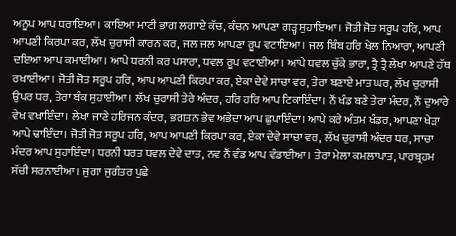ਅਨੂਪ ਆਪ ਧਰਾਇਆ। ਕਾਇਆ ਮਾਟੀ ਭਾਗ ਲਗਾਏ ਕੱਚ, ਕੰਚਨ ਆਪਣਾ ਗੜ੍ਹ ਸੁਹਾਇਆ। ਜੋਤੀ ਜੋਤ ਸਰੂਪ ਹਰਿ, ਆਪ ਆਪਣੀ ਕਿਰਪਾ ਕਰ, ਲੱਖ ਚੁਰਾਸੀ ਕਾਰਨ ਕਰ, ਜਲ ਜਲ ਆਪਣਾ ਰੂਪ ਵਟਾਇਆ। ਜਲ ਬਿੰਬ ਹਰਿ ਖੇਲ ਨਿਆਰਾ, ਆਪਣੀ ਦਇਆ ਆਪ ਕਮਾਈਆ। ਆਪੇ ਧਰਨੀ ਕਰ ਪਸਾਰਾ, ਧਵਲ ਰੂਪ ਵਟਾਈਆ। ਆਪੇ ਧਵਲ ਚੁੱਕੇ ਭਾਰਾ, ਤ੍ਰੈ ਤ੍ਰੈ ਲੇਖਾ ਆਪਣੇ ਹੱਥ ਰਖਾਈਆ। ਜੋਤੀ ਜੋਤ ਸਰੂਪ ਹਰਿ, ਆਪ ਆਪਣੀ ਕਿਰਪਾ ਕਰ, ਏਕਾ ਦੇਵੇ ਸਾਚਾ ਵਰ, ਤੇਰਾ ਬਣਾਏ ਮਾਤ ਘਰ, ਲੱਖ ਚੁਰਾਸੀ ਉਪਰ ਧਰ, ਤੇਰਾ ਬੰਕ ਸੁਹਾਈਆ। ਲੱਖ ਚੁਰਾਸੀ ਤੇਰੇ ਅੰਦਰ, ਹਰਿ ਹਰਿ ਆਪ ਟਿਕਾਇੰਦਾ। ਨੌਂ ਖੰਡ ਬਣੇ ਤੇਰਾ ਮੰਦਰ, ਨੌਂ ਦੁਆਰੇ ਵੇਖ ਵਖਾਇੰਦਾ। ਲੇਖਾ ਜਾਣੇ ਹਰਿਜਨ ਕੰਦਰ, ਭਗਤਨ ਭੇਵ ਅਭੇਦਾ ਆਪ ਛੁਪਾਇੰਦਾ। ਆਪੇ ਕਰੇ ਅੰਤਮ ਖੰਡਰ, ਆਪਣਾ ਖੇੜਾ ਆਪੇ ਢਾਇੰਦਾ। ਜੋਤੀ ਜੋਤ ਸਰੂਪ ਹਰਿ, ਆਪ ਆਪਣੀ ਕਿਰਪਾ ਕਰ, ਏਕਾ ਦੇਵੇ ਸਾਚਾ ਵਰ, ਲੱਖ ਚੁਰਾਸੀ ਅੰਦਰ ਧਰ, ਸਾਚਾ ਮੰਦਰ ਆਪ ਸੁਹਾਇੰਦਾ। ਧਰਨੀ ਧਰਤ ਧਵਲ ਦੇਵੇ ਦਾਤ, ਨਵ ਨੌਂ ਵੰਡ ਆਪ ਵੰਡਾਈਆ। ਤੇਰਾ ਮੇਲਾ ਕਮਲਾਪਾਤ, ਪਾਰਬ੍ਰਹਮ ਸੱਚੀ ਸਰਨਾਈਆ। ਜੁਗਾ ਜੁਗੰਤਰ ਪੁਛੇ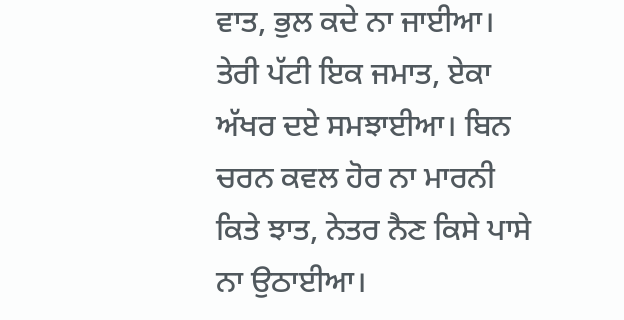ਵਾਤ, ਭੁਲ ਕਦੇ ਨਾ ਜਾਈਆ। ਤੇਰੀ ਪੱਟੀ ਇਕ ਜਮਾਤ, ਏਕਾ ਅੱਖਰ ਦਏ ਸਮਝਾਈਆ। ਬਿਨ ਚਰਨ ਕਵਲ ਹੋਰ ਨਾ ਮਾਰਨੀ ਕਿਤੇ ਝਾਤ, ਨੇਤਰ ਨੈਣ ਕਿਸੇ ਪਾਸੇ ਨਾ ਉਠਾਈਆ।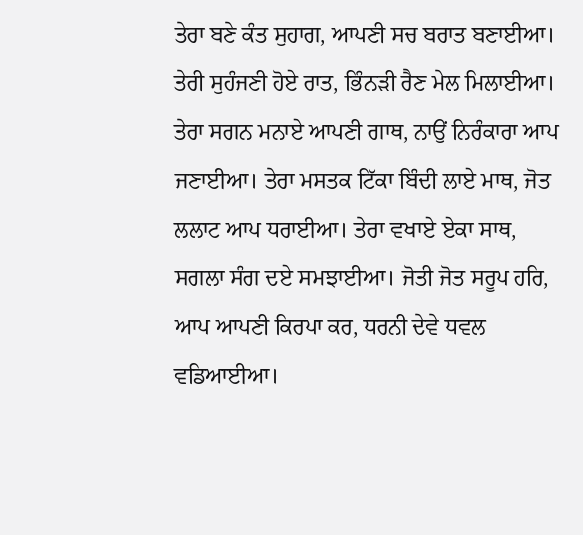ਤੇਰਾ ਬਣੇ ਕੰਤ ਸੁਹਾਗ, ਆਪਣੀ ਸਚ ਬਰਾਤ ਬਣਾਈਆ। ਤੇਰੀ ਸੁਹੰਜਣੀ ਹੋਏ ਰਾਤ, ਭਿੰਨੜੀ ਰੈਣ ਮੇਲ ਮਿਲਾਈਆ। ਤੇਰਾ ਸਗਨ ਮਨਾਏ ਆਪਣੀ ਗਾਥ, ਨਾਉਂ ਨਿਰੰਕਾਰਾ ਆਪ ਜਣਾਈਆ। ਤੇਰਾ ਮਸਤਕ ਟਿੱਕਾ ਬਿੰਦੀ ਲਾਏ ਮਾਥ, ਜੋਤ ਲਲਾਟ ਆਪ ਧਰਾਈਆ। ਤੇਰਾ ਵਖਾਏ ਏਕਾ ਸਾਥ, ਸਗਲਾ ਸੰਗ ਦਏ ਸਮਝਾਈਆ। ਜੋਤੀ ਜੋਤ ਸਰੂਪ ਹਰਿ, ਆਪ ਆਪਣੀ ਕਿਰਪਾ ਕਰ, ਧਰਨੀ ਦੇਵੇ ਧਵਲ ਵਡਿਆਈਆ।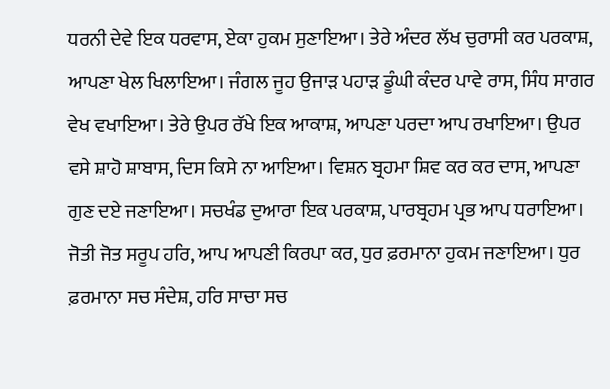ਧਰਨੀ ਦੇਵੇ ਇਕ ਧਰਵਾਸ, ਏਕਾ ਹੁਕਮ ਸੁਣਾਇਆ। ਤੇਰੇ ਅੰਦਰ ਲੱਖ ਚੁਰਾਸੀ ਕਰ ਪਰਕਾਸ਼, ਆਪਣਾ ਖੇਲ ਖਿਲਾਇਆ। ਜੰਗਲ ਜੂਹ ਉਜਾੜ ਪਹਾੜ ਡੂੰਘੀ ਕੰਦਰ ਪਾਵੇ ਰਾਸ, ਸਿੰਧ ਸਾਗਰ ਵੇਖ ਵਖਾਇਆ। ਤੇਰੇ ਉਪਰ ਰੱਖੇ ਇਕ ਆਕਾਸ਼, ਆਪਣਾ ਪਰਦਾ ਆਪ ਰਖਾਇਆ। ਉਪਰ ਵਸੇ ਸ਼ਾਹੋ ਸ਼ਾਬਾਸ, ਦਿਸ ਕਿਸੇ ਨਾ ਆਇਆ। ਵਿਸ਼ਨ ਬ੍ਰਹਮਾ ਸ਼ਿਵ ਕਰ ਕਰ ਦਾਸ, ਆਪਣਾ ਗੁਣ ਦਏ ਜਣਾਇਆ। ਸਚਖੰਡ ਦੁਆਰਾ ਇਕ ਪਰਕਾਸ਼, ਪਾਰਬ੍ਰਹਮ ਪ੍ਰਭ ਆਪ ਧਰਾਇਆ। ਜੋਤੀ ਜੋਤ ਸਰੂਪ ਹਰਿ, ਆਪ ਆਪਣੀ ਕਿਰਪਾ ਕਰ, ਧੁਰ ਫ਼ਰਮਾਨਾ ਹੁਕਮ ਜਣਾਇਆ। ਧੁਰ ਫ਼ਰਮਾਨਾ ਸਚ ਸੰਦੇਸ਼, ਹਰਿ ਸਾਚਾ ਸਚ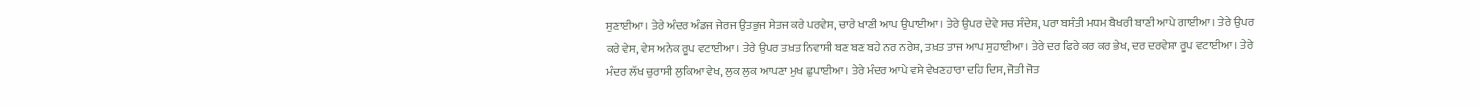ਸੁਣਾਈਆ। ਤੇਰੇ ਅੰਦਰ ਅੰਡਜ ਜੇਰਜ ਉਤਭੁਜ ਸੇਤਜ ਕਰੇ ਪਰਵੇਸ, ਚਾਰੇ ਖਾਣੀ ਆਪ ਉਪਾਈਆ। ਤੇਰੇ ਉਪਰ ਦੇਵੇ ਸਚ ਸੰਦੇਸ਼, ਪਰਾ ਬਸੰਤੀ ਮਧਮ ਬੈਖਰੀ ਬਾਣੀ ਆਪੇ ਗਾਈਆ। ਤੇਰੇ ਉਪਰ ਕਰੇ ਵੇਸ, ਵੇਸ ਅਨੇਕ ਰੂਪ ਵਟਾਈਆ। ਤੇਰੇ ਉਪਰ ਤਖ਼ਤ ਨਿਵਾਸੀ ਬਣ ਬਣ ਬਹੇ ਨਰ ਨਰੇਸ਼, ਤਖ਼ਤ ਤਾਜ ਆਪ ਸੁਹਾਈਆ। ਤੇਰੇ ਦਰ ਫਿਰੇ ਕਰ ਕਰ ਭੇਖ, ਦਰ ਦਰਵੇਸ਼ਾ ਰੂਪ ਵਟਾਈਆ। ਤੇਰੇ ਮੰਦਰ ਲੱਖ ਚੁਰਾਸੀ ਲੁਕਿਆ ਵੇਖ, ਲੁਕ ਲੁਕ ਆਪਣਾ ਮੁਖ ਛੁਪਾਈਆ। ਤੇਰੇ ਮੰਦਰ ਆਪੇ ਵਸੇ ਵੇਖਣਹਾਰਾ ਦਹਿ ਦਿਸ, ਜੋਤੀ ਜੋਤ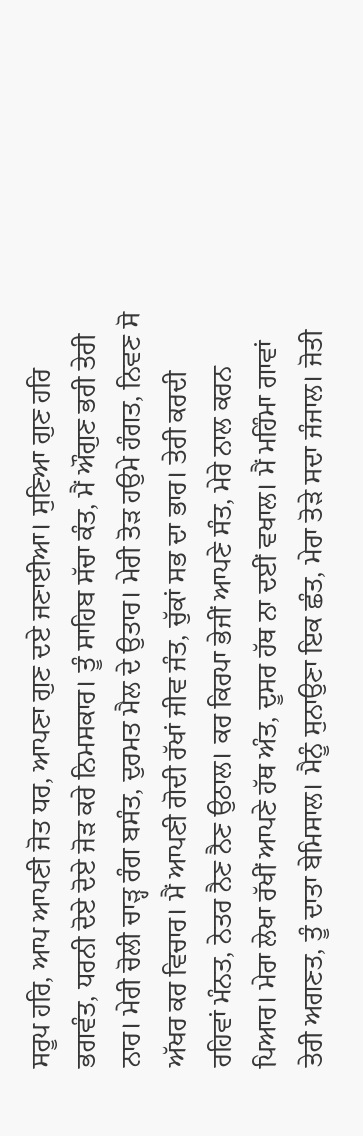ਸਰੂਪ ਹਰਿ, ਆਪ ਆਪਣੀ ਜੋਤ ਧਰ, ਆਪਣਾ ਗੁਣ ਦਏ ਜਣਾਈਆ। ਸੁਣਿਆ ਗੁਣ ਹਰਿ ਭਗਵੰਤ, ਧਰਨੀ ਦੋਏ ਦੋਏ ਜੋੜ ਕਰੇ ਨਿਮਸਕਾਰ। ਤੂੰ ਸਾਹਿਬ ਸੱਚਾ ਕੰਤ, ਮੈਂ ਔਗੁਣ ਭਰੀ ਤੇਰੀ ਨਾਰ। ਮੇਰੀ ਚੋਲੀ ਚਾੜ੍ਹ ਰੰਗ ਬਸੰਤ, ਦੁਰਮਤ ਮੈਲ ਦੇ ਉਤਾਰ। ਮੇਰੀ ਤੋੜ ਹਉਮੇ ਹੰਗਤ, ਨਿਵਣ ਸੋ ਅੱਖਰ ਕਰ ਵਿਚਾਰ। ਮੈਂ ਆਪਣੀ ਗੋਦੀ ਰੱਖਾਂ ਜੀਵ ਜੰਤ, ਚੁੱਕਾਂ ਸਭ ਦਾ ਭਾਰ। ਤੇਰੀ ਕਰਦੀ ਰਹਿਵਾਂ ਮੰਨਤ, ਨੇਤਰ ਨੈਣ ਨੈਣ ਉਠਾਲ। ਕਰ ਕਿਰਪਾ ਭੇਜੀਂ ਆਪਣੇ ਸੰਤ, ਮੇਰੇ ਨਾਲ ਕਰਨ ਪਿਆਰ। ਮੇਰਾ ਲੇਖਾ ਰੱਖੀਂ ਆਪਣੇ ਹੱਥ ਅੰਤ, ਦੂਸਰ ਹੱਥ ਨਾ ਦਈਂ ਵਖਾਲ। ਮੈਂ ਮਹਿੰਮਾ ਗਾਵਾਂ ਤੇਰੀ ਅਗਣਤ, ਤੂੰ ਦਾਤਾ ਬੇਮਿਸਾਲ। ਮੈਨੂੰ ਸੁਨਾਉਣਾ ਇਕ ਛੰਤ, ਮੇਰਾ ਤੋੜੇ ਸਦਾ ਜੰਜਾਲ। ਜੋਤੀ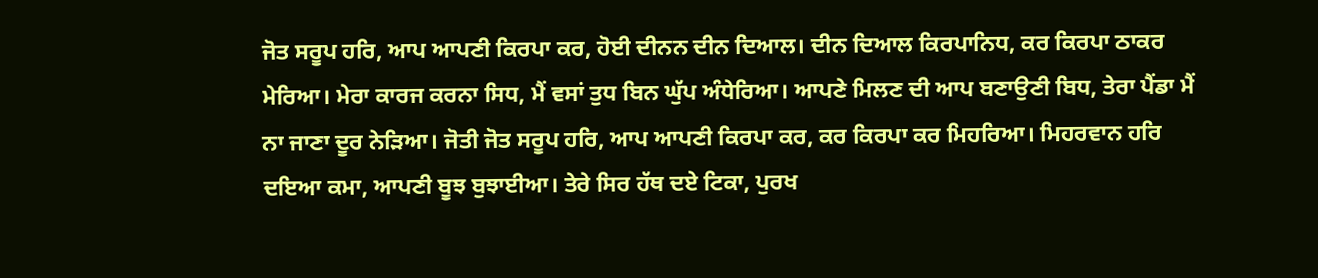ਜੋਤ ਸਰੂਪ ਹਰਿ, ਆਪ ਆਪਣੀ ਕਿਰਪਾ ਕਰ, ਹੋਈ ਦੀਨਨ ਦੀਨ ਦਿਆਲ। ਦੀਨ ਦਿਆਲ ਕਿਰਪਾਨਿਧ, ਕਰ ਕਿਰਪਾ ਠਾਕਰ ਮੇਰਿਆ। ਮੇਰਾ ਕਾਰਜ ਕਰਨਾ ਸਿਧ, ਮੈਂ ਵਸਾਂ ਤੁਧ ਬਿਨ ਘੁੱਪ ਅੰਧੇਰਿਆ। ਆਪਣੇ ਮਿਲਣ ਦੀ ਆਪ ਬਣਾਉਣੀ ਬਿਧ, ਤੇਰਾ ਪੈਂਡਾ ਮੈਂ ਨਾ ਜਾਣਾ ਦੂਰ ਨੇੜਿਆ। ਜੋਤੀ ਜੋਤ ਸਰੂਪ ਹਰਿ, ਆਪ ਆਪਣੀ ਕਿਰਪਾ ਕਰ, ਕਰ ਕਿਰਪਾ ਕਰ ਮਿਹਰਿਆ। ਮਿਹਰਵਾਨ ਹਰਿ ਦਇਆ ਕਮਾ, ਆਪਣੀ ਬੂਝ ਬੁਝਾਈਆ। ਤੇਰੇ ਸਿਰ ਹੱਥ ਦਏ ਟਿਕਾ, ਪੁਰਖ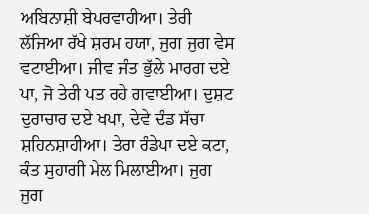ਅਬਿਨਾਸ਼ੀ ਬੇਪਰਵਾਹੀਆ। ਤੇਰੀ ਲੱਜਿਆ ਰੱਖੇ ਸ਼ਰਮ ਹਯਾ, ਜੁਗ ਜੁਗ ਵੇਸ ਵਟਾਈਆ। ਜੀਵ ਜੰਤ ਭੁੱਲੇ ਮਾਰਗ ਦਏ ਪਾ, ਜੋ ਤੇਰੀ ਪਤ ਰਹੇ ਗਵਾਈਆ। ਦੁਸ਼ਟ ਦੁਰਾਚਾਰ ਦਏ ਖਪਾ, ਦੇਵੇ ਦੰਡ ਸੱਚਾ ਸ਼ਹਿਨਸ਼ਾਹੀਆ। ਤੇਰਾ ਰੰਡੇਪਾ ਦਏ ਕਟਾ, ਕੰਤ ਸੁਹਾਗੀ ਮੇਲ ਮਿਲਾਈਆ। ਜੁਗ ਜੁਗ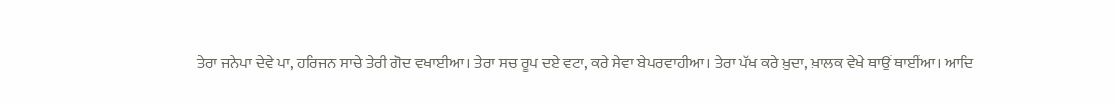ਤੇਰਾ ਜਨੇਪਾ ਦੇਵੇ ਪਾ, ਹਰਿਜਨ ਸਾਚੇ ਤੇਰੀ ਗੋਦ ਵਖਾਈਆ। ਤੇਰਾ ਸਚ ਰੂਪ ਦਏ ਵਟਾ, ਕਰੇ ਸੇਵਾ ਬੇਪਰਵਾਹੀਆ। ਤੇਰਾ ਪੱਖ ਕਰੇ ਖ਼ੁਦਾ, ਖ਼ਾਲਕ ਵੇਖੇ ਥਾਉਂ ਥਾਈਂਆ। ਆਦਿ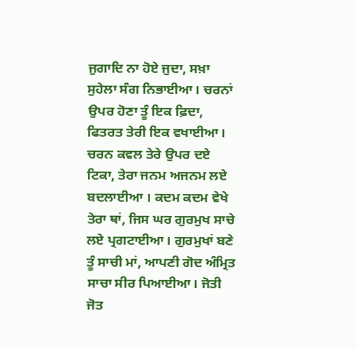ਜੁਗਾਦਿ ਨਾ ਹੋਏ ਜੁਦਾ, ਸਖ਼ਾ ਸੁਹੇਲਾ ਸੰਗ ਨਿਭਾਈਆ। ਚਰਨਾਂ ਉਪਰ ਹੋਣਾ ਤੂੰ ਇਕ ਫ਼ਿਦਾ, ਫਿਤਰਤ ਤੇਰੀ ਇਕ ਵਖਾਈਆ। ਚਰਨ ਕਵਲ ਤੇਰੇ ਉਪਰ ਦਏ ਟਿਕਾ, ਤੇਰਾ ਜਨਮ ਅਜਨਮ ਲਏ ਬਦਲਾਈਆ । ਕਦਮ ਕਦਮ ਵੇਖੇ ਤੇਰਾ ਥਾਂ, ਜਿਸ ਘਰ ਗੁਰਮੁਖ ਸਾਚੇ ਲਏ ਪ੍ਰਗਟਾਈਆ। ਗੁਰਮੁਖਾਂ ਬਣੇ ਤੂੰ ਸਾਚੀ ਮਾਂ, ਆਪਣੀ ਗੋਦ ਅੰਮ੍ਰਿਤ ਸਾਚਾ ਸੀਰ ਪਿਆਈਆ। ਜੋਤੀ ਜੋਤ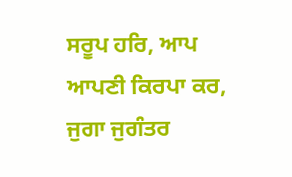ਸਰੂਪ ਹਰਿ, ਆਪ ਆਪਣੀ ਕਿਰਪਾ ਕਰ, ਜੁਗਾ ਜੁਗੰਤਰ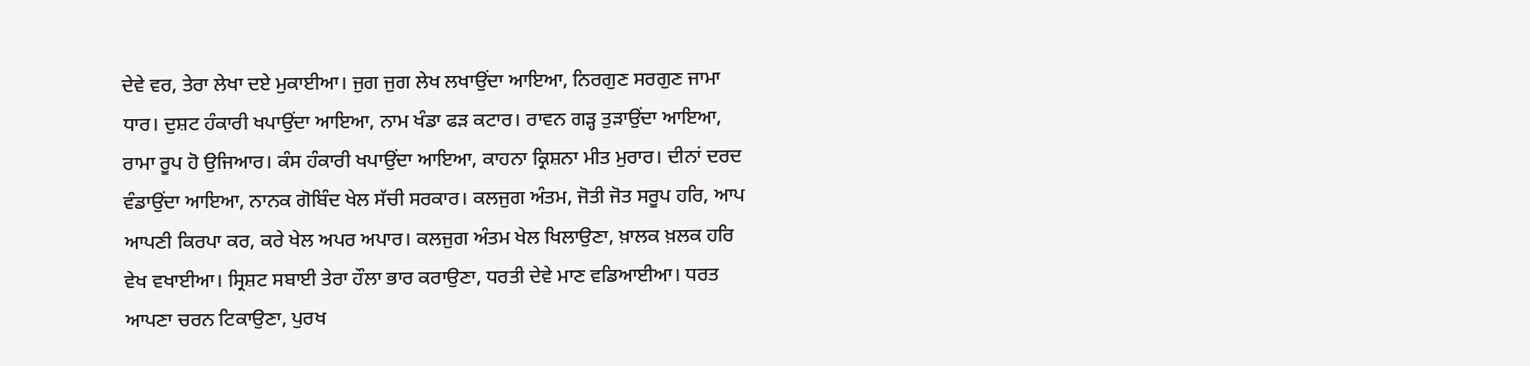ਦੇਵੇ ਵਰ, ਤੇਰਾ ਲੇਖਾ ਦਏ ਮੁਕਾਈਆ। ਜੁਗ ਜੁਗ ਲੇਖ ਲਖਾਉਂਦਾ ਆਇਆ, ਨਿਰਗੁਣ ਸਰਗੁਣ ਜਾਮਾ ਧਾਰ। ਦੁਸ਼ਟ ਹੰਕਾਰੀ ਖਪਾਉਂਦਾ ਆਇਆ, ਨਾਮ ਖੰਡਾ ਫੜ ਕਟਾਰ। ਰਾਵਨ ਗੜ੍ਹ ਤੁੜਾਉਂਦਾ ਆਇਆ, ਰਾਮਾ ਰੂਪ ਹੋ ਉਜਿਆਰ। ਕੰਸ ਹੰਕਾਰੀ ਖਪਾਉਂਦਾ ਆਇਆ, ਕਾਹਨਾ ਕ੍ਰਿਸ਼ਨਾ ਮੀਤ ਮੁਰਾਰ। ਦੀਨਾਂ ਦਰਦ ਵੰਡਾਉਂਦਾ ਆਇਆ, ਨਾਨਕ ਗੋਬਿੰਦ ਖੇਲ ਸੱਚੀ ਸਰਕਾਰ। ਕਲਜੁਗ ਅੰਤਮ, ਜੋਤੀ ਜੋਤ ਸਰੂਪ ਹਰਿ, ਆਪ ਆਪਣੀ ਕਿਰਪਾ ਕਰ, ਕਰੇ ਖੇਲ ਅਪਰ ਅਪਾਰ। ਕਲਜੁਗ ਅੰਤਮ ਖੇਲ ਖਿਲਾਉਣਾ, ਖ਼ਾਲਕ ਖ਼ਲਕ ਹਰਿ ਵੇਖ ਵਖਾਈਆ। ਸ੍ਰਿਸ਼ਟ ਸਬਾਈ ਤੇਰਾ ਹੌਲਾ ਭਾਰ ਕਰਾਉਣਾ, ਧਰਤੀ ਦੇਵੇ ਮਾਣ ਵਡਿਆਈਆ। ਧਰਤ ਆਪਣਾ ਚਰਨ ਟਿਕਾਉਣਾ, ਪੁਰਖ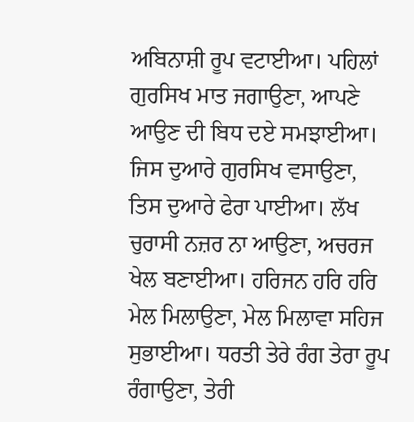ਅਬਿਨਾਸ਼ੀ ਰੂਪ ਵਟਾਈਆ। ਪਹਿਲਾਂ ਗੁਰਸਿਖ ਮਾਤ ਜਗਾਉਣਾ, ਆਪਣੇ ਆਉਣ ਦੀ ਬਿਧ ਦਏ ਸਮਝਾਈਆ। ਜਿਸ ਦੁਆਰੇ ਗੁਰਸਿਖ ਵਸਾਉਣਾ, ਤਿਸ ਦੁਆਰੇ ਫੇਰਾ ਪਾਈਆ। ਲੱਖ ਚੁਰਾਸੀ ਨਜ਼ਰ ਨਾ ਆਉਣਾ, ਅਚਰਜ ਖੇਲ ਬਣਾਈਆ। ਹਰਿਜਨ ਹਰਿ ਹਰਿ ਮੇਲ ਮਿਲਾਉਣਾ, ਮੇਲ ਮਿਲਾਵਾ ਸਹਿਜ ਸੁਭਾਈਆ। ਧਰਤੀ ਤੇਰੇ ਰੰਗ ਤੇਰਾ ਰੂਪ ਰੰਗਾਉਣਾ, ਤੇਰੀ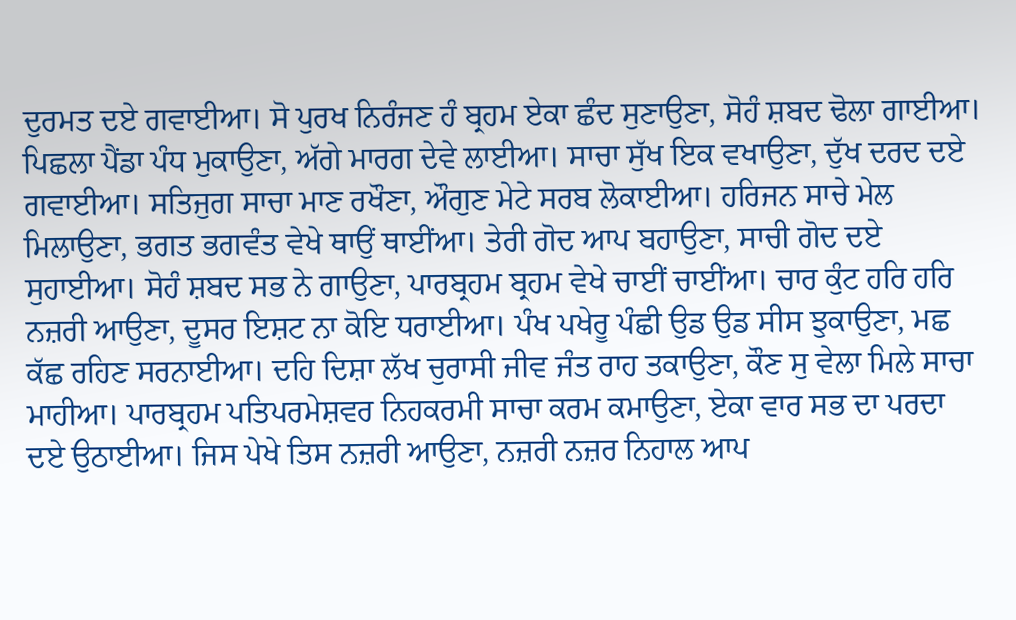ਦੁਰਮਤ ਦਏ ਗਵਾਈਆ। ਸੋ ਪੁਰਖ ਨਿਰੰਜਣ ਹੰ ਬ੍ਰਹਮ ਏਕਾ ਛੰਦ ਸੁਣਾਉਣਾ, ਸੋਹੰ ਸ਼ਬਦ ਢੋਲਾ ਗਾਈਆ। ਪਿਛਲਾ ਪੈਂਡਾ ਪੰਧ ਮੁਕਾਉਣਾ, ਅੱਗੇ ਮਾਰਗ ਦੇਵੇ ਲਾਈਆ। ਸਾਚਾ ਸੁੱਖ ਇਕ ਵਖਾਉਣਾ, ਦੁੱਖ ਦਰਦ ਦਏ ਗਵਾਈਆ। ਸਤਿਜੁਗ ਸਾਚਾ ਮਾਣ ਰਖੌਣਾ, ਔਗੁਣ ਮੇਟੇ ਸਰਬ ਲੋਕਾਈਆ। ਹਰਿਜਨ ਸਾਚੇ ਮੇਲ ਮਿਲਾਉਣਾ, ਭਗਤ ਭਗਵੰਤ ਵੇਖੇ ਥਾਉਂ ਥਾਈਂਆ। ਤੇਰੀ ਗੋਦ ਆਪ ਬਹਾਉਣਾ, ਸਾਚੀ ਗੋਦ ਦਏ ਸੁਹਾਈਆ। ਸੋਹੰ ਸ਼ਬਦ ਸਭ ਨੇ ਗਾਉਣਾ, ਪਾਰਬ੍ਰਹਮ ਬ੍ਰਹਮ ਵੇਖੇ ਚਾਈਂ ਚਾਈਂਆ। ਚਾਰ ਕੁੰਟ ਹਰਿ ਹਰਿ ਨਜ਼ਰੀ ਆਉਣਾ, ਦੂਸਰ ਇਸ਼ਟ ਨਾ ਕੋਇ ਧਰਾਈਆ। ਪੰਖ ਪਖੇਰੂ ਪੰਛੀ ਉਡ ਉਡ ਸੀਸ ਝੁਕਾਉਣਾ, ਮਛ ਕੱਛ ਰਹਿਣ ਸਰਨਾਈਆ। ਦਹਿ ਦਿਸ਼ਾ ਲੱਖ ਚੁਰਾਸੀ ਜੀਵ ਜੰਤ ਰਾਹ ਤਕਾਉਣਾ, ਕੌਣ ਸੁ ਵੇਲਾ ਮਿਲੇ ਸਾਚਾ ਮਾਹੀਆ। ਪਾਰਬ੍ਰਹਮ ਪਤਿਪਰਮੇਸ਼ਵਰ ਨਿਹਕਰਮੀ ਸਾਚਾ ਕਰਮ ਕਮਾਉਣਾ, ਏਕਾ ਵਾਰ ਸਭ ਦਾ ਪਰਦਾ ਦਏ ਉਠਾਈਆ। ਜਿਸ ਪੇਖੇ ਤਿਸ ਨਜ਼ਰੀ ਆਉਣਾ, ਨਜ਼ਰੀ ਨਜ਼ਰ ਨਿਹਾਲ ਆਪ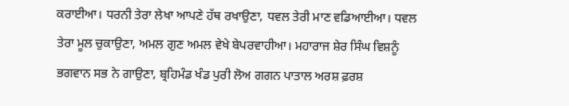ਕਰਾਈਆ। ਧਰਨੀ ਤੇਰਾ ਲੇਖਾ ਆਪਣੇ ਹੱਥ ਰਖਾਉਣਾ, ਧਵਲ ਤੇਰੀ ਮਾਣ ਵਡਿਆਈਆ। ਧਵਲ ਤੇਰਾ ਮੂਲ ਚੁਕਾਉਣਾ, ਅਮਲ ਗੁਣ ਅਮਲ ਵੇਖੇ ਬੇਪਰਵਾਹੀਆ। ਮਹਾਰਾਜ ਸ਼ੇਰ ਸਿੰਘ ਵਿਸ਼ਨੂੰ ਭਗਵਾਨ ਸਭ ਨੇ ਗਾਉਣਾ, ਬ੍ਰਹਿਮੰਡ ਖੰਡ ਪੁਰੀ ਲੋਅ ਗਗਨ ਪਾਤਾਲ ਅਰਸ਼ ਫ਼ਰਸ਼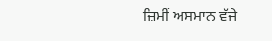ਜ਼ਿਮੀਂ ਅਸਮਾਨ ਵੱਜੇ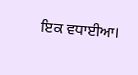ਇਕ ਵਧਾਈਆ।